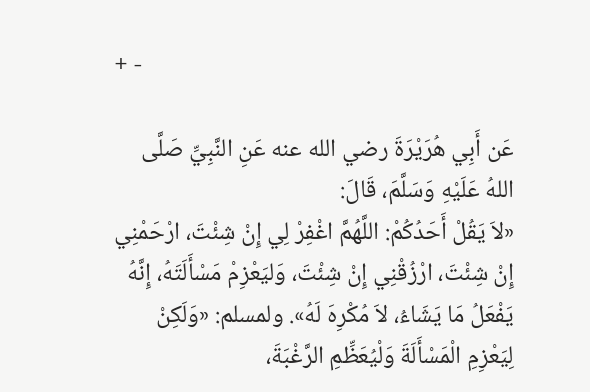+ -

عَن أَبِي هُرَيْرَةَ رضي الله عنه عَنِ النَّبِيِّ صَلَّى اللهُ عَلَيْهِ وَسَلَّمَ، قَالَ:
«لاَ يَقُلْ أَحَدُكُمْ: اللَّهُمَّ اغْفِرْ لِي إِنْ شِئْتَ، ارْحَمْنِي إِنْ شِئْتَ، ارْزُقْنِي إِنْ شِئْتَ، وَليَعْزِمْ مَسْأَلَتَهُ، إِنَّهُ يَفْعَلُ مَا يَشَاءُ، لاَ مُكْرِهَ لَهُ». ولمسلم: «وَلَكِنْ لِيَعْزِمِ الْمَسْأَلَةَ وَلْيُعَظِّمِ الرَّغْبَةَ،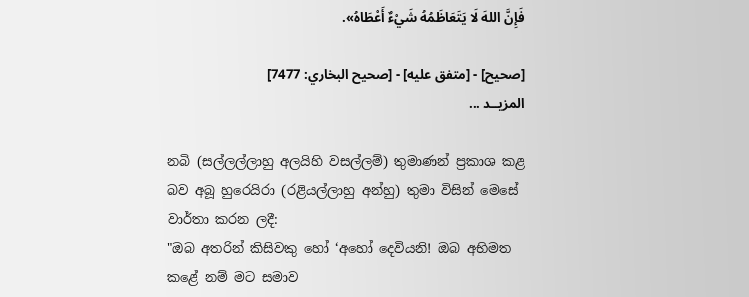فَإِنَّ اللهَ لَا يَتَعَاظَمُهُ شَيْءٌ أَعْطَاهُ».

[صحيح] - [متفق عليه] - [صحيح البخاري: 7477]
المزيــد ...

නබි (සල්ලල්ලාහු අලයිහි වසල්ලම්) තුමාණන් ප්‍රකාශ කළ බව අබූ හුරෙයිරා (රළියල්ලාහු අන්හු) තුමා විසින් මෙසේ වාර්තා කරන ලදී:
"ඔබ අතරින් කිසිවකු හෝ ‘අහෝ දෙවියනි! ඔබ අභිමත කළේ නම් මට සමාව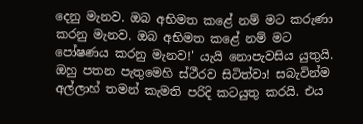දෙනු මැනව. ඔබ අභිමත කළේ නම් මට කරුණා කරනු මැනව. ඔබ අභිමත කළේ නම් මට පෝෂණය කරනු මැනව!' යැයි නොපැවසිය යුතුයි. ඔහු පතන පැතුමෙහි ස්ථීරව සිටිත්වා! සබැවින්ම අල්ලාහ් තමන් කැමති පරිදි කටයුතු කරයි. එය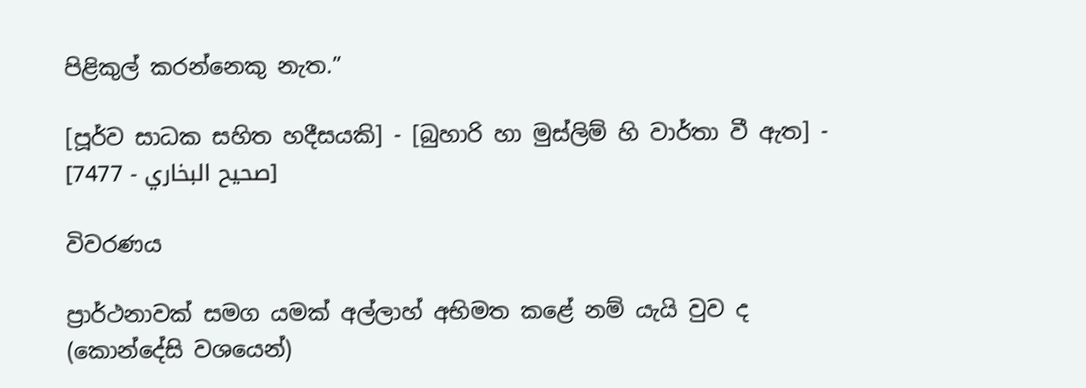පිළිකුල් කරන්නෙකු නැත.”

[පූර්ව සාධක සහිත හදීසයකි] - [බුහාරි හා මුස්ලිම් හි වාර්තා වී ඇත] - [صحيح البخاري - 7477]

විවරණය

ප්‍රාර්ථනාවක් සමග යමක් අල්ලාහ් අභිමත කළේ නම් යැයි වුව ද (කොන්දේසි වශයෙන්)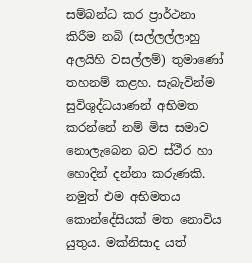සම්බන්ධ කර ප්‍රාර්ථනා කිරීම නබි (සල්ලල්ලාහු අලයිහි වසල්ලම්) තුමාණෝ තහනම් කළහ. සැබැවින්ම සුවිශුද්ධයාණන් අභිමත කරන්නේ නම් මිස සමාව නොලැබෙන බව ස්ථීර හා හොදින් දන්නා කරුණකි. නමුත් එම අභිමතය කොන්දේසියක් මත නොවිය යුතුය. මක්නිසාද යත්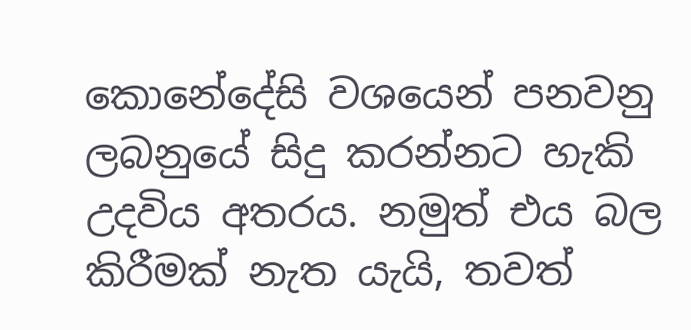කොනේදේසි වශයෙන් පනවනු ලබනුයේ සිදු කරන්නට හැකි උදවිය අතරය. නමුත් එය බල කිරීමක් නැත යැයි, තවත්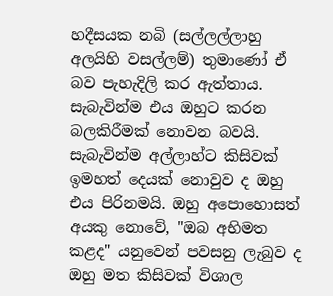හදීසයක නබි (සල්ලල්ලාහු අලයිහි වසල්ලම්) තුමාණෝ ඒ බව පැහැදිලි කර ඇත්තාය. සැබැවින්ම එය ඔහුට කරන බලකිරීමක් නොවන බවයි. සැබැවින්ම අල්ලාහ්ට කිසිවක් ඉමහත් දෙයක් නොවුව ද ඔහු එය පිරිනමයි. ඔහු අපොහොසත් අයකු නොවේ, "ඔබ අභිමත කළද" යනුවෙන් පවසනු ලැබුව ද ඔහු මත කිසිවක් විශාල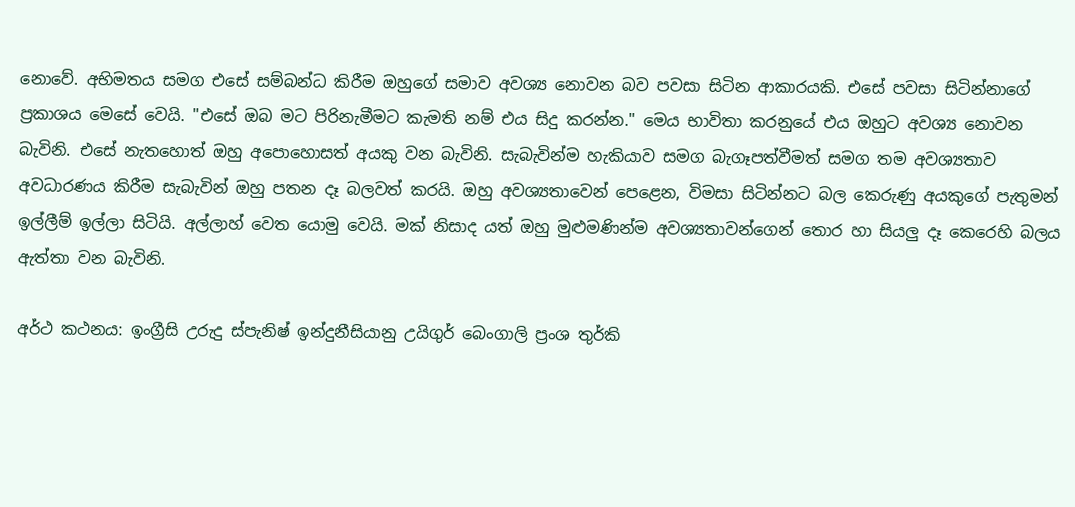නොවේ. අභිමතය සමග එසේ සම්බන්ධ කිරීම ඔහුගේ සමාව අවශ්‍ය නොවන බව පවසා සිටින ආකාරයකි. එසේ පවසා සිටින්නාගේ ප්‍රකාශය මෙසේ වෙයි. "එසේ ඔබ මට පිරිනැමීමට කැමති නම් එය සිදු කරන්න." මෙය භාවිතා කරනුයේ එය ඔහුට අවශ්‍ය නොවන බැවිනි. එසේ නැතහොත් ඔහු අපොහොසත් අයකු වන බැවිනි. සැබැවින්ම හැකියාව සමග බැගෑපත්වීමත් සමග තම අවශ්‍යතාව අවධාරණය කිරීම සැබැවින් ඔහු පතන දෑ බලවත් කරයි. ඔහු අවශ්‍යතාවෙන් පෙළෙන, විමසා සිටින්නට බල කෙරුණු අයකුගේ පැතුමන් ඉල්ලීම් ඉල්ලා සිටියි. අල්ලාහ් වෙත යොමු වෙයි. මක් නිසාද යත් ඔහු මුළුමණින්ම අවශ්‍යතාවන්ගෙන් තොර හා සියලු දෑ කෙරෙහි බලය ඇත්තා වන බැවිනි.

අර්ථ කථනය: ඉංග්‍රීසි උරුදු ස්පැනිෂ් ඉන්දුනීසියානු උයිගුර් බෙංගාලි ප්‍රංශ තුර්කි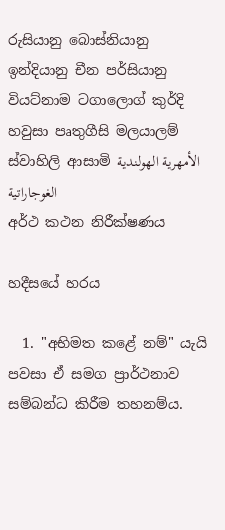රුසියානු බොස්නියානු ඉන්දියානු චීන පර්සියානු වියට්නාම ටගාලොග් කුර්දි හවුසා පෘතුගීසි මලයාලම් ස්වාහිලි ආසාමි الأمهرية الهولندية الغوجاراتية
අර්ථ කථන නිරීක්ෂණය

හදීසයේ හරය

  1. "අභිමත කළේ නම්" යැයි පවසා ඒ සමග ප්‍රාර්ථනාව සම්බන්ධ කිරීම තහනම්ය.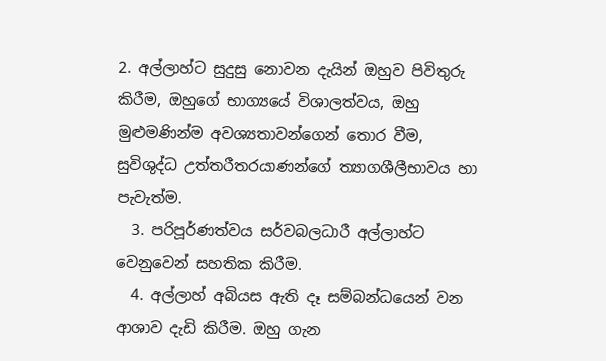2. අල්ලාහ්ට සුදුසු නොවන දැයින් ඔහුව පිවිතුරු කිරීම, ඔහුගේ භාග්‍යයේ විශාලත්වය, ඔහු මුළුමණින්ම අවශ්‍යතාවන්ගෙන් තොර වීම, සුවිශුද්ධ උත්තරීතරයාණන්ගේ ත්‍යාගශීලීභාවය හා පැවැත්ම.
  3. පරිපූර්ණත්වය සර්වබලධාරී අල්ලාහ්ට වෙනුවෙන් සහතික කිරීම.
  4. අල්ලාහ් අබියස ඇති දෑ සම්බන්ධයෙන් වන ආශාව දැඩි කිරීම. ඔහු ගැන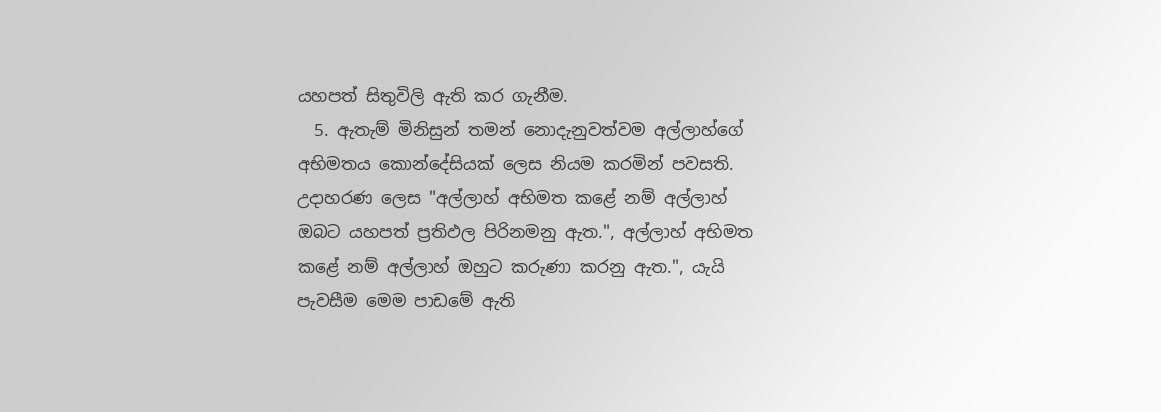යහපත් සිතුවිලි ඇති කර ගැනීම.
  5. ඇතැම් මිනිසුන් තමන් නොදැනුවත්වම අල්ලාහ්ගේ අභිමතය කොන්දේසියක් ලෙස නියම කරමින් පවසති. උදාහරණ ලෙස "අල්ලාහ් අභිමත කළේ නම් අල්ලාහ් ඔබට යහපත් ප්‍රතිඵල පිරිනමනු ඇත.", අල්ලාහ් අභිමත කළේ නම් අල්ලාහ් ඔහුට කරුණා කරනු ඇත.", යැයි පැවසීම මෙම පාඩමේ ඇති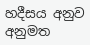හදීසය අනුව අනුමත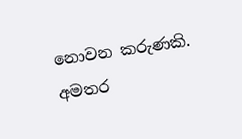නොවන කරුණකි.
අමතර